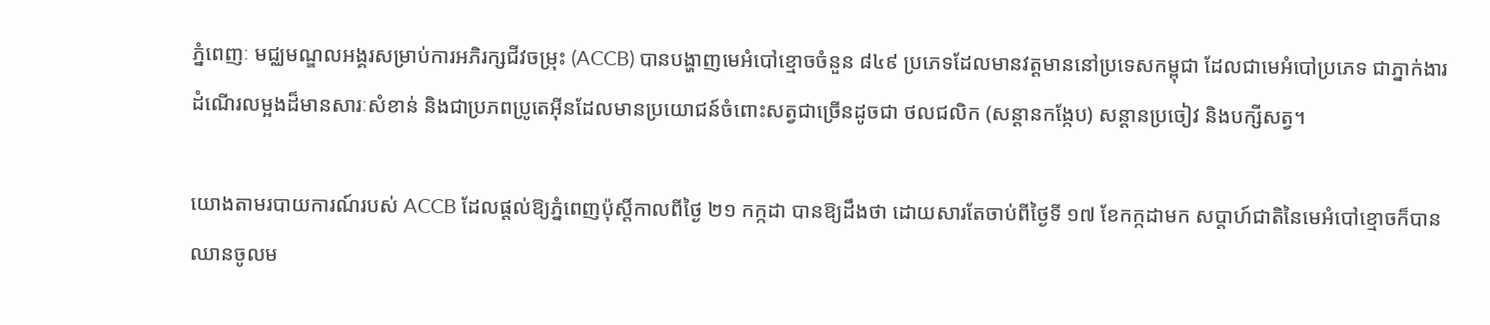ភ្នំពេញៈ មជ្ឈមណ្ឌលអង្គរសម្រាប់ការអភិរក្សជីវចម្រុះ (ACCB) បានបង្ហាញមេអំបៅខ្មោចចំនួន ៨៤៩ ប្រភេទដែលមានវត្តមាននៅប្រទេសកម្ពុជា ដែលជាមេអំបៅប្រភេទ ជាភ្នាក់ងារដំណើរលម្អងដ៏មានសារៈសំខាន់ និងជាប្រភពប្រូតេអ៊ីនដែលមានប្រយោជន៍ចំពោះសត្វជាច្រើនដូចជា ថលជលិក (សន្ដានកង្កែប) សន្ដានប្រចៀវ និងបក្សីសត្វ។

យោងតាមរបាយការណ៍របស់ ACCB ដែលផ្ដល់ឱ្យភ្នំពេញប៉ុស្ដិ៍កាលពីថ្ងៃ ២១ កក្កដា បានឱ្យដឹងថា ដោយសារតែចាប់ពីថ្ងៃទី ១៧ ខែកក្កដាមក សប្តាហ៍ជាតិនៃមេអំបៅខ្មោចក៏បានឈានចូលម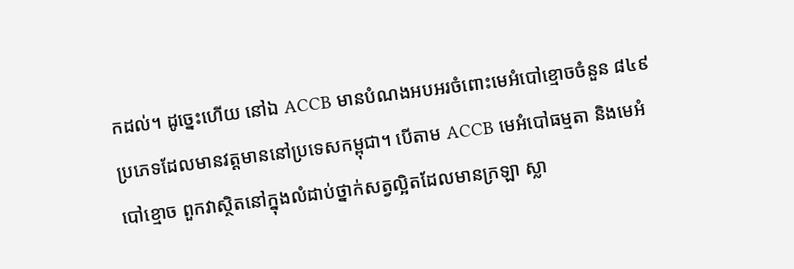កដល់។ ដូច្នេះហើយ នៅឯ ACCB មានបំណងអបអរចំពោះមេអំបៅខ្មោចចំនួន ៨៤៩ ប្រភេទដែលមានវត្តមាននៅប្រទេសកម្ពុជា។ បើតាម ACCB មេអំបៅធម្មតា និងមេអំបៅខ្មោច ពួកវាស្ថិតនៅក្នុងលំដាប់ថ្នាក់សត្វល្អិតដែលមានក្រឡា ស្លា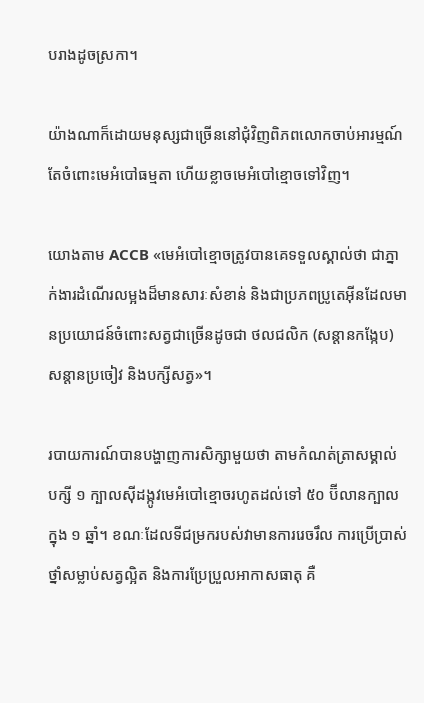បរាងដូចស្រកា។

យ៉ាងណាក៏ដោយមនុស្សជាច្រើននៅជុំវិញពិភពលោកចាប់អារម្មណ៍តែចំពោះមេអំបៅធម្មតា ហើយខ្លាចមេអំបៅខ្មោចទៅវិញ។

យោងតាម ACCB «មេអំបៅខ្មោចត្រូវបានគេទទួលស្គាល់ថា ជាភ្នាក់ងារដំណើរលម្អងដ៏មានសារៈសំខាន់ និងជាប្រភពប្រូតេអ៊ីនដែលមានប្រយោជន៍ចំពោះសត្វជាច្រើនដូចជា ថលជលិក (សន្ដានកង្កែប) សន្ដានប្រចៀវ និងបក្សីសត្វ»។

របាយការណ៍បានបង្ហាញការសិក្សាមួយថា តាមកំណត់ត្រាសម្គាល់ បក្សី ១ ក្បាលស៊ីដង្កូវមេអំបៅខ្មោចរហូតដល់ទៅ ៥០ ប៊ីលានក្បាលក្នុង ១ ឆ្នាំ។ ខណៈដែលទីជម្រករបស់វាមានការរេចរឹល ការប្រើប្រាស់ថ្នាំសម្លាប់សត្វល្អិត និងការប្រែប្រួលអាកាសធាតុ គឺ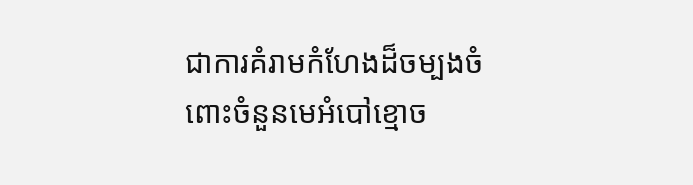ជាការគំរាមកំហែងដ៏ចម្បងចំពោះចំនួនមេអំបៅខ្មោច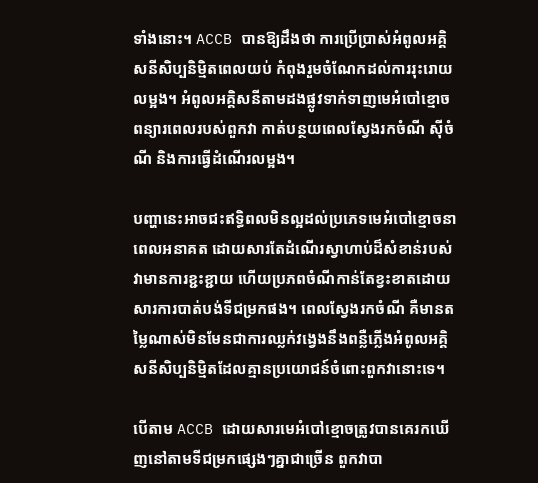ទាំងនោះ។ ACCB បានឱ្យដឹងថា ការប្រើប្រាស់អំពូលអគ្គិសនីសិប្បនិម្មិតពេលយប់ កំពុងរួមចំណែកដល់ការរុះរោយលម្អង។ អំពូលអគ្គិសនីតាមដងផ្លូវទាក់ទាញមេអំបៅខ្មោច ពន្យារពេលរបស់ពួកវា កាត់បន្ថយពេលស្វែងរកចំណី ស៊ីចំណី និងការធ្វើដំណើរលម្អង។

បញ្ហានេះអាចជះឥទ្ធិពលមិនល្អដល់ប្រភេទមេអំបៅខ្មោចនាពេលអនាគត ដោយសារតែដំណើរស្វាហាប់ដ៏សំខាន់របស់វាមានការខ្ជះខ្ជាយ ហើយប្រភពចំណីកាន់តែខ្វះខាតដោយសារការបាត់បង់ទីជម្រកផង។ ពេលស្វែងរកចំណី គឺមានតម្លៃណាស់មិនមែនជាការឈ្លក់វង្វេងនឹងពន្លឺភ្លើងអំពូលអគ្គិសនីសិប្បនិម្មិតដែលគ្មានប្រយោជន៍ចំពោះពួកវានោះទេ។

បើតាម ACCB ដោយសារមេអំបៅខ្មោចត្រូវបានគេរកឃើញនៅតាមទីជម្រកផ្សេងៗគ្នាជាច្រើន ពួកវាបា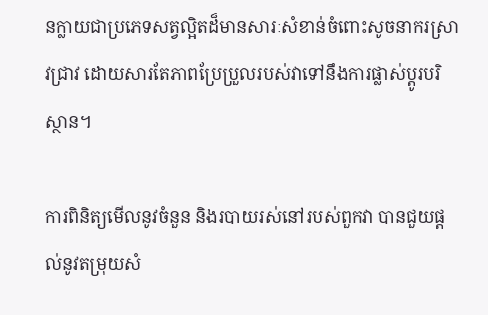នក្លាយជាប្រភេទសត្វល្អិតដ៏មានសារៈសំខាន់ចំពោះសូចនាករស្រាវជ្រាវ ដោយសារតែភាពប្រែប្រួលរបស់វាទៅនឹងការផ្លាស់ប្តូរបរិស្ថាន។

ការពិនិត្យមើលនូវចំនួន និងរបាយរស់នៅរបស់ពួកវា បានជួយផ្តល់នូវតម្រុយសំ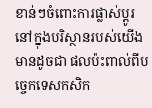ខាន់ៗចំពោះការផ្លាស់ប្តូរនៅក្នុងបរិស្ថានរបស់យើងមានដូចជា ផលប៉ះពាល់ពីបច្ចេកទេសកសិក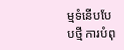ម្មទំនើបបែបថ្មី ការបំពុ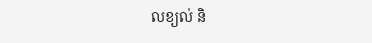លខ្យល់ និ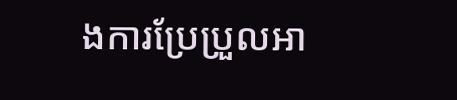ងការប្រែប្រួលអា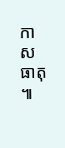កាសធាតុ៕